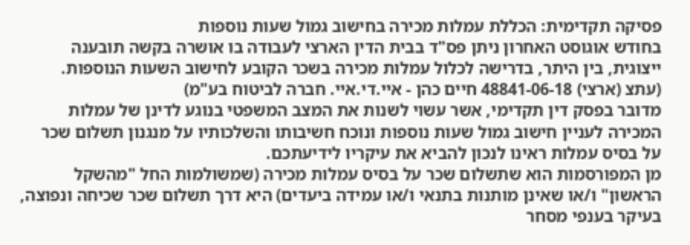פסיקה תקדימית: הכללת עמלות מכירה בחישוב גמול שעות נוספות
בחודש אוגוסט האחרון ניתן פס"ד בבית הדין הארצי לעבודה בו אושרה בקשה תובענה ייצוגית, בין היתר, בדרישה לכלול עמלות מכירה בשכר הקובע לחישוב השעות הנוספות.
(עתצ (ארצי) 48841-06-18 חיים כהן - איי.די.איי. חברה לביטוח בע"מ)
מדובר בפסק דין תקדימי, אשר עשוי לשנות את המצב המשפטי בנוגע לדינן של עמלות המכירה לעניין חישוב גמול שעות נוספות ונוכח חשיבותו והשלכותיו על מנגנון תשלום שכר על בסיס עמלות ראינו לנכון להביא את עיקריו לידיעתכם.
מן המפורסמות הוא שתשלום שכר על בסיס עמלות מכירה (שמשולמות החל "מהשקל הראשון" ו/או שאינן מותנות בתנאי ו/או עמידה ביעדים) היא דרך תשלום שכר שכיחה ונפוצה, בעיקר בענפי מסחר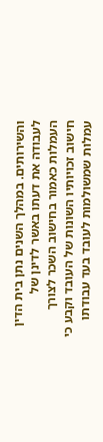והשירותים. במהלך השנים נתן בית הדין לעבודה את דעתו באשר לדינן של העמלות כאמור בחישוב השכר לצורך חישוב זכויותיו השונות של העובד וקבע כי עמלות שמשולמות לעובד בעד עבודתו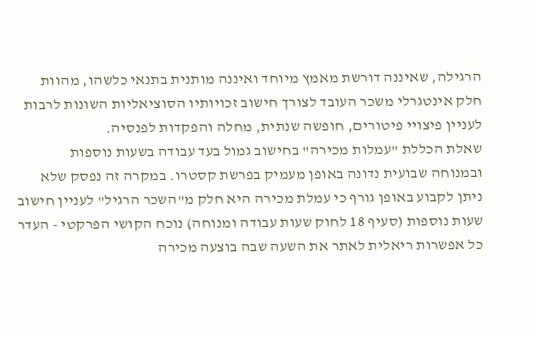הרגילה, שאיננה דורשת מאמץ מיוחד ואיננה מותנית בתנאי כלשהו, מהוות חלק אינטגרלי משכר העובד לצורך חישוב זכויותיו הסוציאליות השונות לרבות לעניין פיצויי פיטורים, חופשה שנתית, מחלה והפקדות לפנסיה.
שאלת הכללת "עמלות מכירה" בחישוב גמול בעד עבודה בשעות נוספות ובמנוחה שבועית נדונה באופן מעמיק בפרשת קסטרו. במקרה זה נפסק שלא ניתן לקבוע באופן גורף כי עמלת מכירה היא חלק מ"השכר הרגיל" לעניין חישוב שעות נוספות (סעיף 18 לחוק שעות עבודה ומנוחה) נוכח הקושי הפרקטי - העדר כל אפשרות ריאלית לאתר את השעה שבה בוצעה מכירה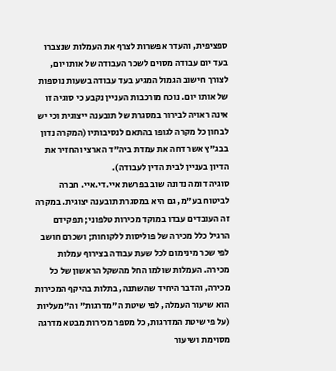ספציפית, והעדר אפשרות לצרף את העמלות שנצברו בעד יום עבודה מסוים לשכר העבודה של אותו יום, לצורך חישוב הגמול המגיע בעד עבודה בשעות נוספות של אותו יום. נוכח מורכבות העניין נקבע כי סוגיה זו אינה ראויה לבירור במסגרת של תובענה ייצוגית וכי יש לבחון כל מקרה לגופו בהתאם לנסיבותיו (המקרה נדון בבג"ץ אשר דחה את עמדת ביה"ד הארצי והחזיר את הדיון בעניין לבית הדין לעבודה).
סוגיה דומה נדונה שוב בפרשת איי.די.איי. חברה לביטוח בע"מ, גם היא במסגרת תובענה יצוגית. במקרה זה העובדים עבדו במוקד מכירות טלפוני; תפקידם הרגיל כלל מכירה של פוליסות ללקוחות; ושכרם חושב לפי שכר מינימום לכל שעת עבודה בצירוף עמלות מכירה. העמלות שולמו החל מהשקל הראשון של כל מכירה, והדבר היחיד שהשתנה, בתלות בהיקף המכירות הוא שיעור העמלה, לפי שיטת ה"מדרגות" וה"מעליות (על פי שיטת המדרגות, כל מספר מכירות מבטא מדרגה מסוימת ושיעור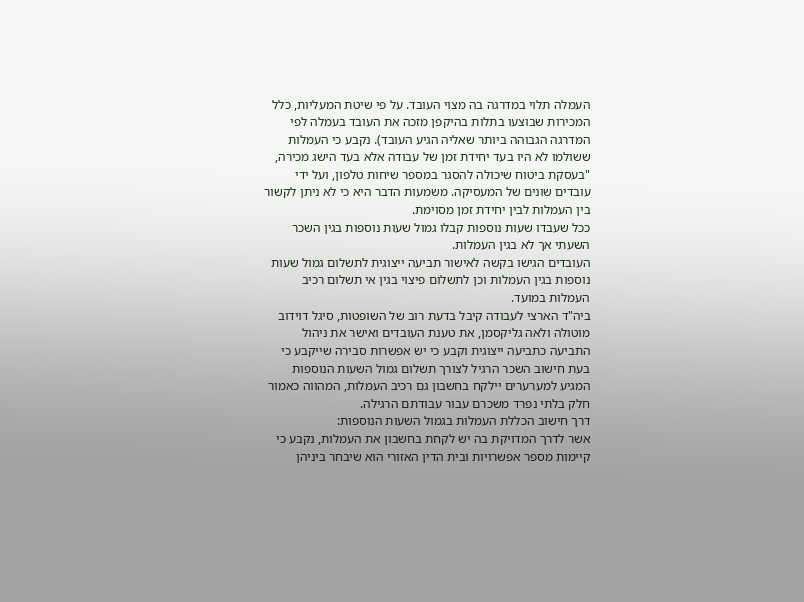העמלה תלוי במדרגה בה מצוי העובד. על פי שיטת המעליות, כלל המכירות שבוצעו בתלות בהיקפן מזכה את העובד בעמלה לפי המדרגה הגבוהה ביותר שאליה הגיע העובד). נקבע כי העמלות ששולמו לא היו בעד יחידת זמן של עבודה אלא בעד הישג מכירה, "בעסקת ביטוח שיכולה להסגר במספר שיחות טלפון, ועל ידי עובדים שונים של המעסיקה. משמעות הדבר היא כי לא ניתן לקשור בין העמלות לבין יחידת זמן מסוימת.
ככל שעבדו שעות נוספות קבלו גמול שעות נוספות בגין השכר השעתי אך לא בגין העמלות.
העובדים הגישו בקשה לאישור תביעה ייצוגית לתשלום גמול שעות נוספות בגין העמלות וכן לתשלום פיצוי בגין אי תשלום רכיב העמלות במועד.
ביה"ד הארצי לעבודה קיבל בדעת רוב של השופטות, סיגל דוידוב מוטולה ולאה גליקסמן, את טענת העובדים ואישר את ניהול התביעה כתביעה ייצוגית וקבע כי יש אפשרות סבירה שייקבע כי בעת חישוב השכר הרגיל לצורך תשלום גמול השעות הנוספות המגיע למערערים יילקח בחשבון גם רכיב העמלות, המהווה כאמור חלק בלתי נפרד משכרם עבור עבודתם הרגילה.
דרך חישוב הכללת העמלות בגמול השעות הנוספות:
אשר לדרך המדויקת בה יש לקחת בחשבון את העמלות, נקבע כי קיימות מספר אפשרויות ובית הדין האזורי הוא שיבחר ביניהן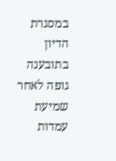במסגרת הדיון בתובענה גופה לאחר שמיעת עמדות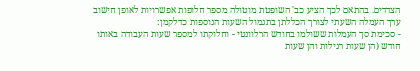הצדדים. בהתאם לכך הציע כב' השופטת מוטולה מספר חלופות אפשרויות לאופן חישוב ערך העמלה השעתי לצורך הכללתן בתגמול השעות הנוספות כדלקמן:
- סכימת סך העמלות ששולמו בחודש הרלוונטי - וחלוקתו למספר שעות העבודה באותו חודש (הן שעות רגילות והן שעות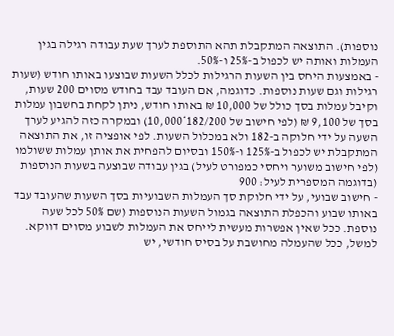נוספות). התוצאה המתקבלת תהא התוספת לערך שעת עבודה רגילה בגין העמלות ואותה יש לכפול ב-25% ו-50%.
- באמצעות היחס בין השעות הרגילות לכלל השעות שבוצעו באותו חודש (שעות רגילות וגם שעות נוספות. כדוגמה, אם העובד עבד בחודש מסוים 200 שעות, וקיבל עמלות בסך כולל של 10,000 ₪ באותו חודש, ניתן לקחת בחשבון עמלות בסך של 9,100 ₪ (לפי חישוב של 182/200*10,000) ובמקרה כזה להגיע לערך השעה על ידי חלוקה ב-182 ולא במכלול השעות. לפי אופציה זו, את התוצאה המתקבלת יש לכפול ב-125% ו-150% ובסיום להפחית את אותן עמלות ששולמו (לפי חישוב משוער ויחסי כמפורט לעיל) בגין עבודה שבוצעה בשעות הנוספות (בדוגמה המספרית לעיל: 900
- חישוב שבועי, על ידי חלוקת סך העמלות השבועיות בסך השעות שהעובד עבד באותו שבוע והכפלת התוצאה בגמול השעות הנוספות (שם 50% לכל שעה נוספת. ככל שאין אפשרות מעשית לייחס את העמלות לשבוע מסוים דווקא. למשל, ככל שהעמלה מחושבת על בסיס חודשי, יש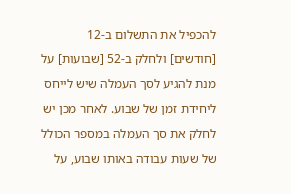להכפיל את התשלום ב-12 [חודשים] ולחלק ב-52 [שבועות] על מנת להגיע לסך העמלה שיש לייחס ליחידת זמן של שבוע. לאחר מכן יש לחלק את סך העמלה במספר הכולל של שעות עבודה באותו שבוע, על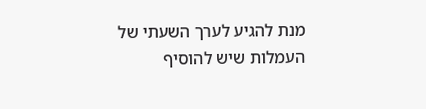מנת להגיע לערך השעתי של העמלות שיש להוסיף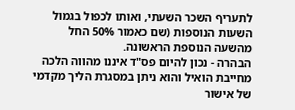לתעריף השכר השעתי, ואותו לכפול בגמול השעות הנוספות (שם כאמור 50% החל מהשעה הנוספת הראשונה.
הבהרה - נכון להיום פס"ד איננו מהווה הלכה מחייבת הואיל והוא ניתן במסגרת הליך מקדמי של אישור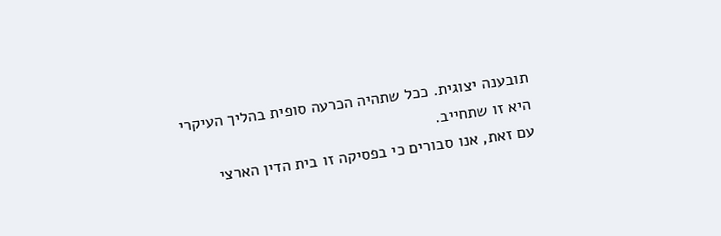תובענה יצוגית. ככל שתהיה הכרעה סופית בהליך העיקרי היא זו שתחייב.
עם זאת, אנו סבורים כי בפסיקה זו בית הדין הארצי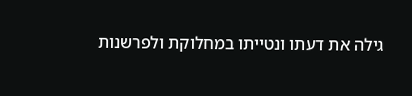גילה את דעתו ונטייתו במחלוקת ולפרשנות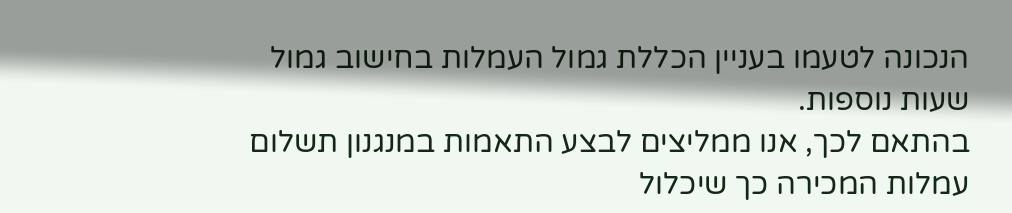הנכונה לטעמו בעניין הכללת גמול העמלות בחישוב גמול שעות נוספות.
בהתאם לכך, אנו ממליצים לבצע התאמות במנגנון תשלום עמלות המכירה כך שיכלול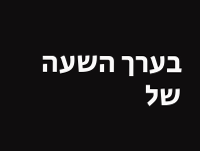בערך השעה של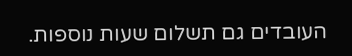העובדים גם תשלום שעות נוספות.